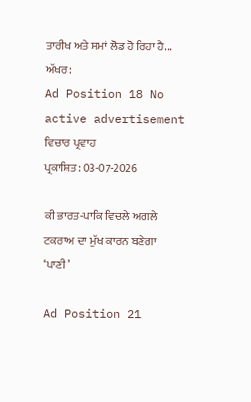ਤਾਰੀਖ ਅਤੇ ਸਮਾਂ ਲੋਡ ਹੋ ਰਿਹਾ ਹੈ...
ਅੱਖਰ:
Ad Position 18 No active advertisement
ਵਿਚਾਰ ਪ੍ਰਵਾਹ
ਪ੍ਰਕਾਸ਼ਿਤ: 03-07-2026

ਕੀ ਭਾਰਤ-ਪਾਕਿ ਵਿਚਲੇ ਅਗਲੇ ਟਕਰਾਅ ਦਾ ਮੁੱਖ ਕਾਰਨ ਬਣੇਗਾ ‘ਪਾਣੀ’

Ad Position 21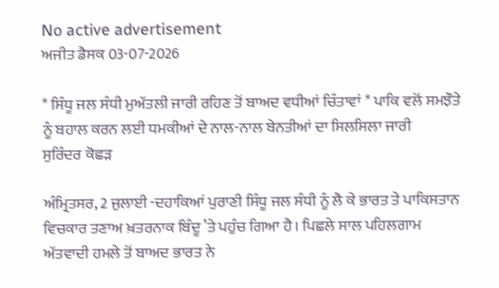No active advertisement
ਅਜੀਤ ਡੈਸਕ 03-07-2026

* ਸਿੰਧੂ ਜਲ ਸੰਧੀ ਮੁਅੱਤਲੀ ਜਾਰੀ ਰਹਿਣ ਤੋਂ ਬਾਅਦ ਵਧੀਆਂ ਚਿੰਤਾਵਾਂ * ਪਾਕਿ ਵਲੋਂ ਸਮਝੌਤੇ ਨੂੰ ਬਹਾਲ ਕਰਨ ਲਈ ਧਮਕੀਆਂ ਦੇ ਨਾਲ-ਨਾਲ ਬੇਨਤੀਆਂ ਦਾ ਸਿਲਸਿਲਾ ਜਾਰੀ
ਸੁਰਿੰਦਰ ਕੋਛੜ

ਅੰਮ੍ਰਿਤਸਰ, 2 ਜੁਲਾਈ -ਦਹਾਕਿਆਂ ਪੁਰਾਣੀ ਸਿੰਧੂ ਜਲ ਸੰਧੀ ਨੂੰ ਲੈ ਕੇ ਭਾਰਤ ਤੇ ਪਾਕਿਸਤਾਨ ਵਿਚਕਾਰ ਤਣਾਅ ਖ਼ਤਰਨਾਕ ਬਿੰਦੂ ’ਤੇ ਪਹੁੰਚ ਗਿਆ ਹੈ। ਪਿਛਲੇ ਸਾਲ ਪਹਿਲਗਾਮ ਅੱਤਵਾਦੀ ਹਮਲੇ ਤੋਂ ਬਾਅਦ ਭਾਰਤ ਨੇ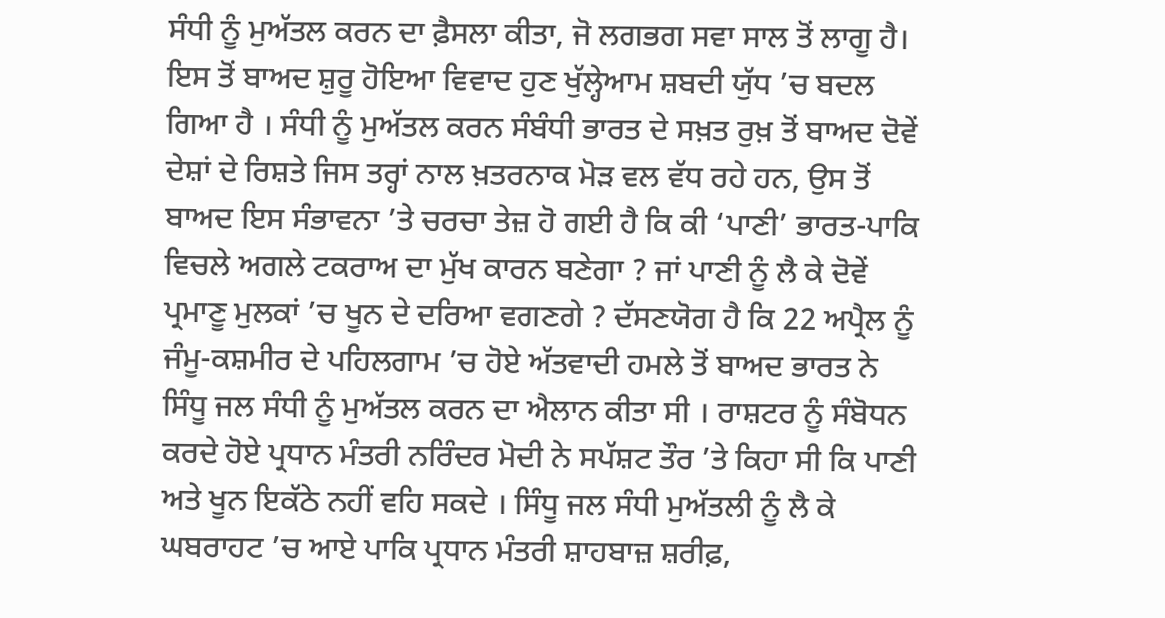ਸੰਧੀ ਨੂੰ ਮੁਅੱਤਲ ਕਰਨ ਦਾ ਫ਼ੈਸਲਾ ਕੀਤਾ, ਜੋ ਲਗਭਗ ਸਵਾ ਸਾਲ ਤੋਂ ਲਾਗੂ ਹੈ। ਇਸ ਤੋਂ ਬਾਅਦ ਸ਼ੁਰੂ ਹੋਇਆ ਵਿਵਾਦ ਹੁਣ ਖੁੱਲ੍ਹੇਆਮ ਸ਼ਬਦੀ ਯੁੱਧ ’ਚ ਬਦਲ ਗਿਆ ਹੈ । ਸੰਧੀ ਨੂੰ ਮੁਅੱਤਲ ਕਰਨ ਸੰਬੰਧੀ ਭਾਰਤ ਦੇ ਸਖ਼ਤ ਰੁਖ਼ ਤੋਂ ਬਾਅਦ ਦੋਵੇਂ ਦੇਸ਼ਾਂ ਦੇ ਰਿਸ਼ਤੇ ਜਿਸ ਤਰ੍ਹਾਂ ਨਾਲ ਖ਼ਤਰਨਾਕ ਮੋੜ ਵਲ ਵੱਧ ਰਹੇ ਹਨ, ਉਸ ਤੋਂ ਬਾਅਦ ਇਸ ਸੰਭਾਵਨਾ ’ਤੇ ਚਰਚਾ ਤੇਜ਼ ਹੋ ਗਈ ਹੈ ਕਿ ਕੀ ‘ਪਾਣੀ’ ਭਾਰਤ-ਪਾਕਿ ਵਿਚਲੇ ਅਗਲੇ ਟਕਰਾਅ ਦਾ ਮੁੱਖ ਕਾਰਨ ਬਣੇਗਾ ? ਜਾਂ ਪਾਣੀ ਨੂੰ ਲੈ ਕੇ ਦੋਵੇਂ ਪ੍ਰਮਾਣੂ ਮੁਲਕਾਂ ’ਚ ਖੂਨ ਦੇ ਦਰਿਆ ਵਗਣਗੇ ? ਦੱਸਣਯੋਗ ਹੈ ਕਿ 22 ਅਪ੍ਰੈਲ ਨੂੰ ਜੰਮੂ-ਕਸ਼ਮੀਰ ਦੇ ਪਹਿਲਗਾਮ ’ਚ ਹੋਏ ਅੱਤਵਾਦੀ ਹਮਲੇ ਤੋਂ ਬਾਅਦ ਭਾਰਤ ਨੇ ਸਿੰਧੂ ਜਲ ਸੰਧੀ ਨੂੰ ਮੁਅੱਤਲ ਕਰਨ ਦਾ ਐਲਾਨ ਕੀਤਾ ਸੀ । ਰਾਸ਼ਟਰ ਨੂੰ ਸੰਬੋਧਨ ਕਰਦੇ ਹੋਏ ਪ੍ਰਧਾਨ ਮੰਤਰੀ ਨਰਿੰਦਰ ਮੋਦੀ ਨੇ ਸਪੱਸ਼ਟ ਤੌਰ ’ਤੇ ਕਿਹਾ ਸੀ ਕਿ ਪਾਣੀ ਅਤੇ ਖੂਨ ਇਕੱਠੇ ਨਹੀਂ ਵਹਿ ਸਕਦੇ । ਸਿੰਧੂ ਜਲ ਸੰਧੀ ਮੁਅੱਤਲੀ ਨੂੰ ਲੈ ਕੇ ਘਬਰਾਹਟ ’ਚ ਆਏ ਪਾਕਿ ਪ੍ਰਧਾਨ ਮੰਤਰੀ ਸ਼ਾਹਬਾਜ਼ ਸ਼ਰੀਫ਼,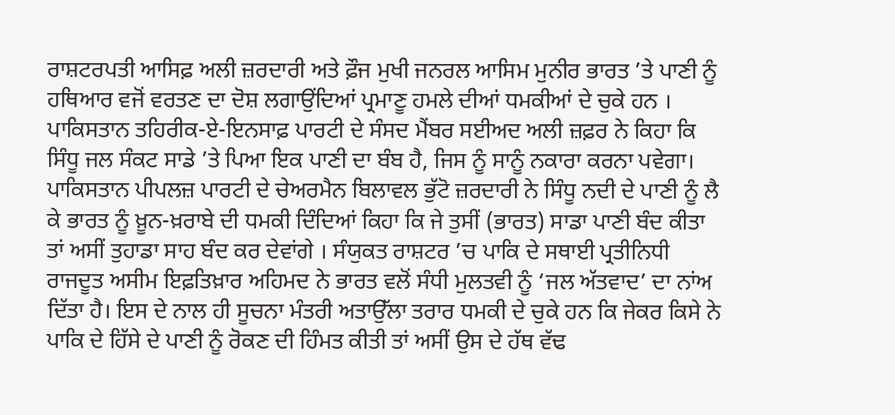ਰਾਸ਼ਟਰਪਤੀ ਆਸਿਫ਼ ਅਲੀ ਜ਼ਰਦਾਰੀ ਅਤੇ ਫ਼ੌਜ ਮੁਖੀ ਜਨਰਲ ਆਸਿਮ ਮੁਨੀਰ ਭਾਰਤ ’ਤੇ ਪਾਣੀ ਨੂੰ ਹਥਿਆਰ ਵਜੋਂ ਵਰਤਣ ਦਾ ਦੋਸ਼ ਲਗਾਉਂਦਿਆਂ ਪ੍ਰਮਾਣੂ ਹਮਲੇ ਦੀਆਂ ਧਮਕੀਆਂ ਦੇ ਚੁਕੇ ਹਨ । ਪਾਕਿਸਤਾਨ ਤਹਿਰੀਕ-ਏ-ਇਨਸਾਫ਼ ਪਾਰਟੀ ਦੇ ਸੰਸਦ ਮੈਂਬਰ ਸਈਅਦ ਅਲੀ ਜ਼ਫ਼ਰ ਨੇ ਕਿਹਾ ਕਿ ਸਿੰਧੂ ਜਲ ਸੰਕਟ ਸਾਡੇ ’ਤੇ ਪਿਆ ਇਕ ਪਾਣੀ ਦਾ ਬੰਬ ਹੈ, ਜਿਸ ਨੂੰ ਸਾਨੂੰ ਨਕਾਰਾ ਕਰਨਾ ਪਵੇਗਾ। ਪਾਕਿਸਤਾਨ ਪੀਪਲਜ਼ ਪਾਰਟੀ ਦੇ ਚੇਅਰਮੈਨ ਬਿਲਾਵਲ ਭੁੱਟੋ ਜ਼ਰਦਾਰੀ ਨੇ ਸਿੰਧੂ ਨਦੀ ਦੇ ਪਾਣੀ ਨੂੰ ਲੈ ਕੇ ਭਾਰਤ ਨੂੰ ਖ਼ੂਨ-ਖ਼ਰਾਬੇ ਦੀ ਧਮਕੀ ਦਿੰਦਿਆਂ ਕਿਹਾ ਕਿ ਜੇ ਤੁਸੀਂ (ਭਾਰਤ) ਸਾਡਾ ਪਾਣੀ ਬੰਦ ਕੀਤਾ ਤਾਂ ਅਸੀਂ ਤੁਹਾਡਾ ਸਾਹ ਬੰਦ ਕਰ ਦੇਵਾਂਗੇ । ਸੰਯੁਕਤ ਰਾਸ਼ਟਰ ’ਚ ਪਾਕਿ ਦੇ ਸਥਾਈ ਪ੍ਰਤੀਨਿਧੀ ਰਾਜਦੂਤ ਅਸੀਮ ਇਫ਼ਤਿਖ਼ਾਰ ਅਹਿਮਦ ਨੇ ਭਾਰਤ ਵਲੋਂ ਸੰਧੀ ਮੁਲਤਵੀ ਨੂੰ ‘ਜਲ ਅੱਤਵਾਦ’ ਦਾ ਨਾਂਅ ਦਿੱਤਾ ਹੈ। ਇਸ ਦੇ ਨਾਲ ਹੀ ਸੂਚਨਾ ਮੰਤਰੀ ਅਤਾਉੱਲਾ ਤਰਾਰ ਧਮਕੀ ਦੇ ਚੁਕੇ ਹਨ ਕਿ ਜੇਕਰ ਕਿਸੇ ਨੇ ਪਾਕਿ ਦੇ ਹਿੱਸੇ ਦੇ ਪਾਣੀ ਨੂੰ ਰੋਕਣ ਦੀ ਹਿੰਮਤ ਕੀਤੀ ਤਾਂ ਅਸੀਂ ਉਸ ਦੇ ਹੱਥ ਵੱਢ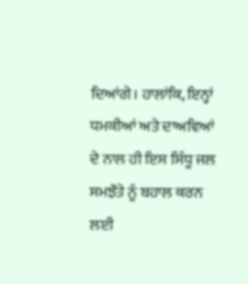ਦਿਆਂਗੇ। ਹਾਲਾਂਕਿ, ਇਨ੍ਹਾਂ ਧਮਕੀਆਂ ਅਤੇ ਦਾਅਵਿਆਂ ਦੇ ਨਾਲ ਹੀ ਇਸ ਸਿੰਧੂ ਜਲ ਸਮਝੌਤੇ ਨੂੰ ਬਹਾਲ ਕਰਨ ਲਈ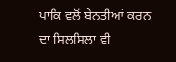ਪਾਕਿ ਵਲੋਂ ਬੇਨਤੀਆਂ ਕਰਨ ਦਾ ਸਿਲਸਿਲਾ ਵੀ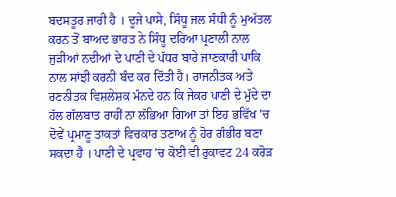ਬਦਸਤੂਰ ਜਾਰੀ ਹੈ । ਦੂਜੇ ਪਾਸੇ, ਸਿੰਧੂ ਜਲ ਸੰਧੀ ਨੂੰ ਮੁਅੱਤਲ ਕਰਨ ਤੋਂ ਬਾਅਦ ਭਾਰਤ ਨੇ ਸਿੰਧੂ ਦਰਿਆ ਪ੍ਰਣਾਲੀ ਨਾਲ ਜੁੜੀਆਂ ਨਦੀਆਂ ਦੇ ਪਾਣੀ ਦੇ ਪੱਧਰ ਬਾਰੇ ਜਾਣਕਾਰੀ ਪਾਕਿ ਨਾਲ ਸਾਂਝੀ ਕਰਨੀ ਬੰਦ ਕਰ ਦਿੱਤੀ ਹੈ। ਰਾਜਨੀਤਕ ਅਤੇ ਰਣਨੀਤਕ ਵਿਸ਼ਲੇਸ਼ਕ ਮੰਨਦੇ ਹਨ ਕਿ ਜੇਕਰ ਪਾਣੀ ਦੇ ਮੁੱਦੇ ਦਾ ਹੱਲ ਗੱਲਬਾਤ ਰਾਹੀਂ ਨਾ ਲੱਭਿਆ ਗਿਆ ਤਾਂ ਇਹ ਭਵਿੱਖ ’ਚ ਦੋਵੇਂ ਪ੍ਰਮਾਣੂ ਤਾਕਤਾਂ ਵਿਚਕਾਰ ਤਣਾਅ ਨੂੰ ਹੋਰ ਗੰਭੀਰ ਬਣਾ ਸਕਦਾ ਹੈ । ਪਾਣੀ ਦੇ ਪ੍ਰਵਾਹ ’ਚ ਕੋਈ ਵੀ ਰੁਕਾਵਟ 24 ਕਰੋੜ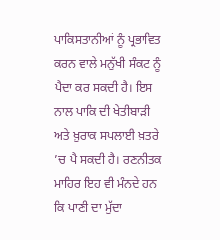ਪਾਕਿਸਤਾਨੀਆਂ ਨੂੰ ਪ੍ਰਭਾਵਿਤ ਕਰਨ ਵਾਲੇ ਮਨੁੱਖੀ ਸੰਕਟ ਨੂੰ ਪੈਦਾ ਕਰ ਸਕਦੀ ਹੈ। ਇਸ ਨਾਲ ਪਾਕਿ ਦੀ ਖੇਤੀਬਾੜੀ ਅਤੇ ਖ਼ੁਰਾਕ ਸਪਲਾਈ ਖ਼ਤਰੇ ’ਚ ਪੈ ਸਕਦੀ ਹੈ। ਰਣਨੀਤਕ ਮਾਹਿਰ ਇਹ ਵੀ ਮੰਨਦੇ ਹਨ ਕਿ ਪਾਣੀ ਦਾ ਮੁੱਦਾ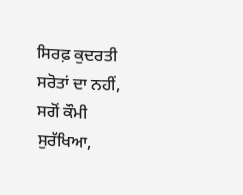ਸਿਰਫ਼ ਕੁਦਰਤੀ ਸਰੋਤਾਂ ਦਾ ਨਹੀਂ, ਸਗੋਂ ਕੌਮੀ ਸੁਰੱਖਿਆ,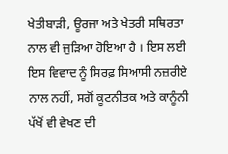ਖੇਤੀਬਾੜੀ, ਊਰਜਾ ਅਤੇ ਖੇਤਰੀ ਸਥਿਰਤਾ ਨਾਲ ਵੀ ਜੁੜਿਆ ਹੋਇਆ ਹੈ । ਇਸ ਲਈ ਇਸ ਵਿਵਾਦ ਨੂੰ ਸਿਰਫ਼ ਸਿਆਸੀ ਨਜ਼ਰੀਏ ਨਾਲ ਨਹੀਂ, ਸਗੋਂ ਕੂਟਨੀਤਕ ਅਤੇ ਕਾਨੂੰਨੀ ਪੱਖੋਂ ਵੀ ਵੇਖਣ ਦੀ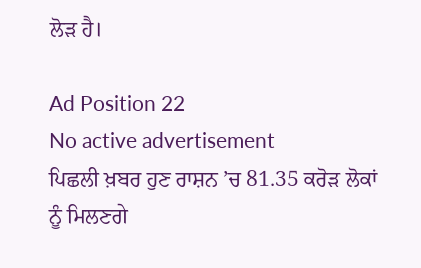ਲੋੜ ਹੈ।

Ad Position 22
No active advertisement
ਪਿਛਲੀ ਖ਼ਬਰ ਹੁਣ ਰਾਸ਼ਨ ’ਚ 81.35 ਕਰੋੜ ਲੋਕਾਂ ਨੂੰ ਮਿਲਣਗੇ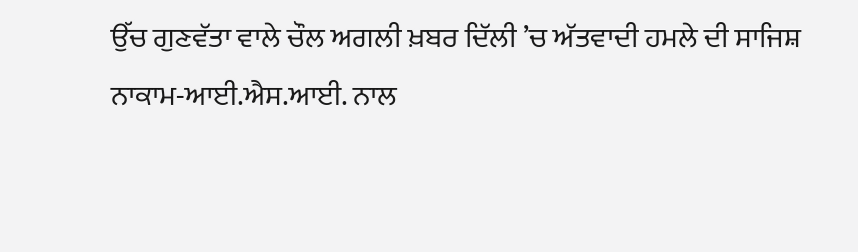ਉੱਚ ਗੁਣਵੱਤਾ ਵਾਲੇ ਚੌਲ ਅਗਲੀ ਖ਼ਬਰ ਦਿੱਲੀ ’ਚ ਅੱਤਵਾਦੀ ਹਮਲੇ ਦੀ ਸਾਜਿਸ਼ ਨਾਕਾਮ-ਆਈ.ਐਸ.ਆਈ. ਨਾਲ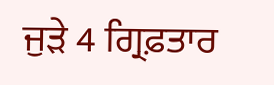ਜੁੜੇ 4 ਗ੍ਰਿਫ਼ਤਾਰ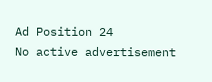Ad Position 24
No active advertisement